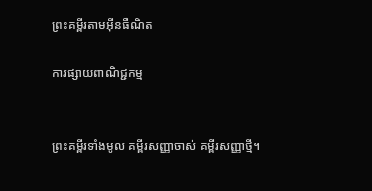ព្រះគម្ពីរតាមអ៊ីនធឺណិត

ការផ្សាយពាណិជ្ជកម្ម


ព្រះគម្ពីរទាំងមូល គម្ពីរសញ្ញាចាស់ គម្ពីរសញ្ញាថ្មី។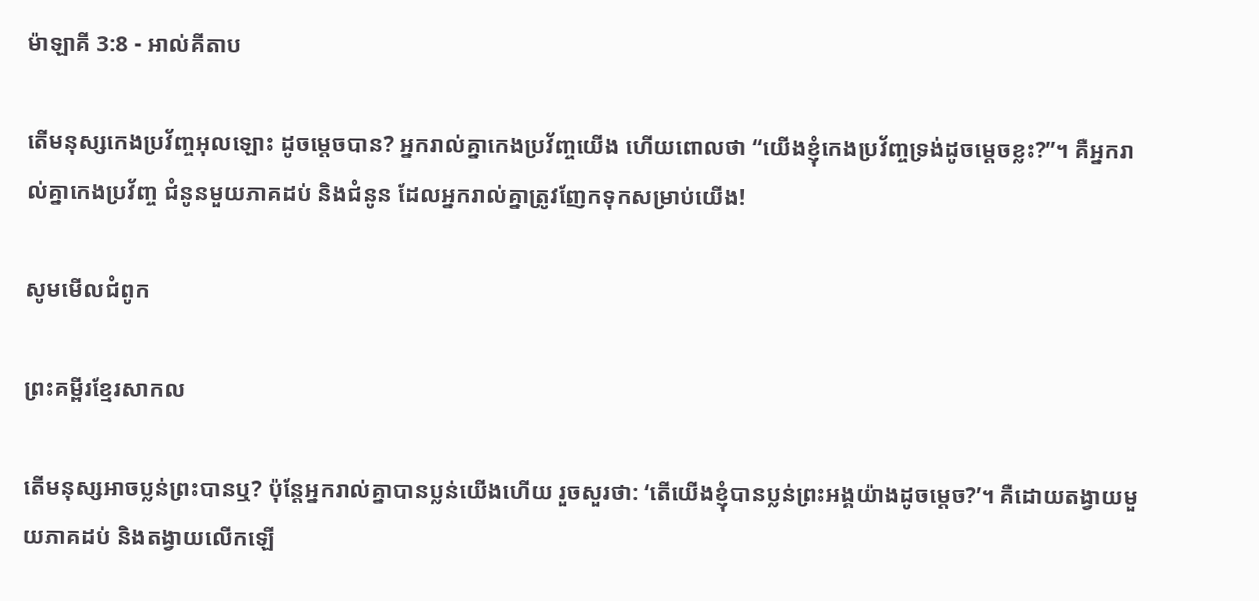ម៉ាឡាគី 3:8 - អាល់គីតាប

តើមនុស្សកេង‌ប្រវ័ញ្ចអុលឡោះ ដូចម្ដេចបាន? អ្នករាល់គ្នាកេង‌ប្រវ័ញ្ចយើង ហើយពោលថា “យើងខ្ញុំកេង‌ប្រវ័ញ្ចទ្រង់ដូចម្ដេចខ្លះ?”។ គឺអ្នករាល់គ្នាកេង‌ប្រវ័ញ្ច ជំនូនមួយភាគដប់ និងជំនូន ដែលអ្នករាល់គ្នាត្រូវញែកទុកសម្រាប់យើង!

សូមមើលជំពូក

ព្រះគម្ពីរខ្មែរសាកល

តើមនុស្សអាចប្លន់ព្រះបានឬ? ប៉ុន្តែអ្នករាល់គ្នាបានប្លន់យើងហើយ រួចសួរថា: ‘តើយើងខ្ញុំបានប្លន់ព្រះអង្គយ៉ាងដូចម្ដេច?’។ គឺដោយតង្វាយមួយភាគដប់ និងតង្វាយលើកឡើ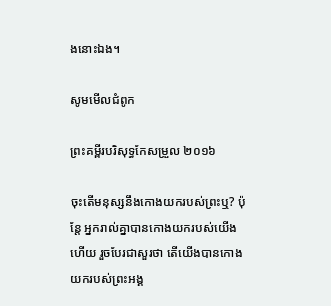ងនោះឯង។

សូមមើលជំពូក

ព្រះគម្ពីរបរិសុទ្ធកែសម្រួល ២០១៦

ចុះតើមនុស្សនឹងកោងយករបស់ព្រះឬ? ប៉ុន្តែ អ្នករាល់គ្នាបានកោងយករបស់យើងហើយ រួចបែរជាសួរថា តើយើងបានកោងយករបស់ព្រះ‌អង្គ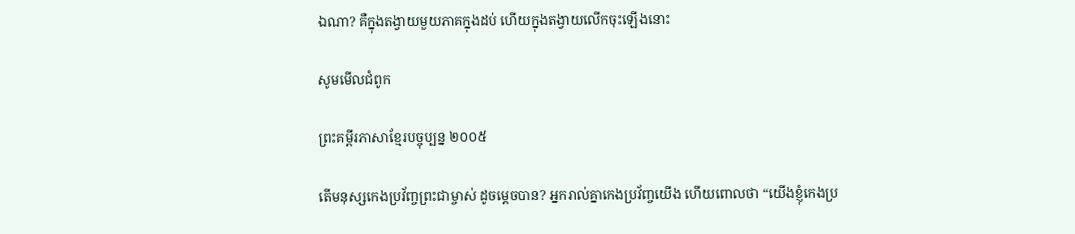ឯណា? គឺក្នុងតង្វាយមួយភាគក្នុងដប់ ហើយក្នុងតង្វាយលើកចុះឡើងនោះ

សូមមើលជំពូក

ព្រះគម្ពីរភាសាខ្មែរបច្ចុប្បន្ន ២០០៥

តើមនុស្សកេង‌ប្រវ័ញ្ចព្រះ‌ជាម្ចាស់ ដូចម្ដេចបាន? អ្នករាល់គ្នាកេង‌ប្រវ័ញ្ចយើង ហើយពោលថា “យើងខ្ញុំកេង‌ប្រ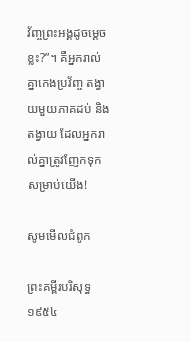វ័ញ្ចព្រះអង្គដូចម្ដេចខ្លះ?”។ គឺអ្នករាល់គ្នាកេង‌ប្រវ័ញ្ច តង្វាយមួយភាគដប់ និងតង្វាយ ដែលអ្នករាល់គ្នាត្រូវញែកទុកសម្រាប់យើង!

សូមមើលជំពូក

ព្រះគម្ពីរបរិសុទ្ធ ១៩៥៤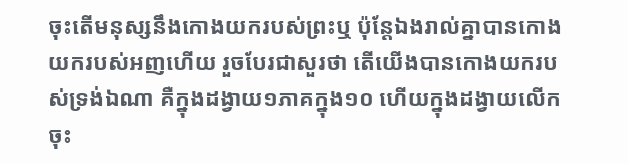ចុះតើមនុស្សនឹងកោងយករបស់ព្រះឬ ប៉ុន្តែឯងរាល់គ្នាបានកោងយករបស់អញហើយ រួចបែរជាសួរថា តើយើងបានកោងយករបស់ទ្រង់ឯណា គឺក្នុងដង្វាយ១ភាគក្នុង១០ ហើយក្នុងដង្វាយលើកចុះ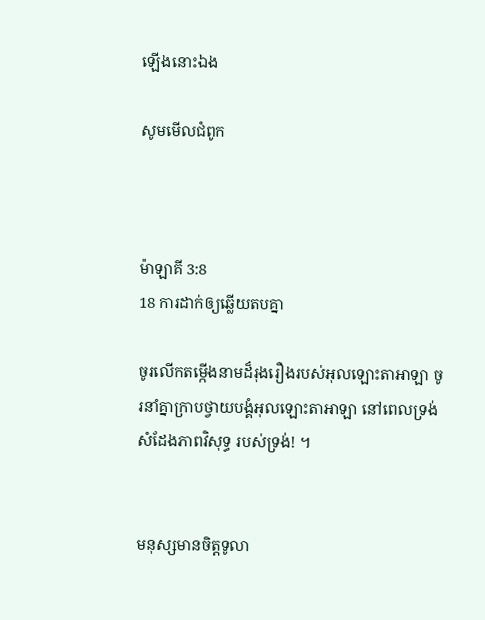ឡើងនោះឯង

សូមមើលជំពូក



ម៉ាឡាគី 3:8
18 ការដាក់ឲ្យឆ្លើយតបគ្នា

ចូរលើកតម្កើងនាមដ៏រុង‌រឿងរបស់អុលឡោះ‌តាអាឡា ចូរនាំគ្នាក្រាបថ្វាយ‌បង្គំអុលឡោះ‌តាអាឡា នៅពេលទ្រង់សំដែងភាពវិសុទ្ធ របស់ទ្រង់! ។


មនុស្សមានចិត្តទូលា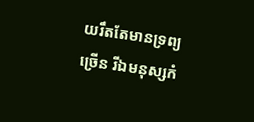យរឹតតែមានទ្រព្យច្រើន រីឯមនុស្សកំ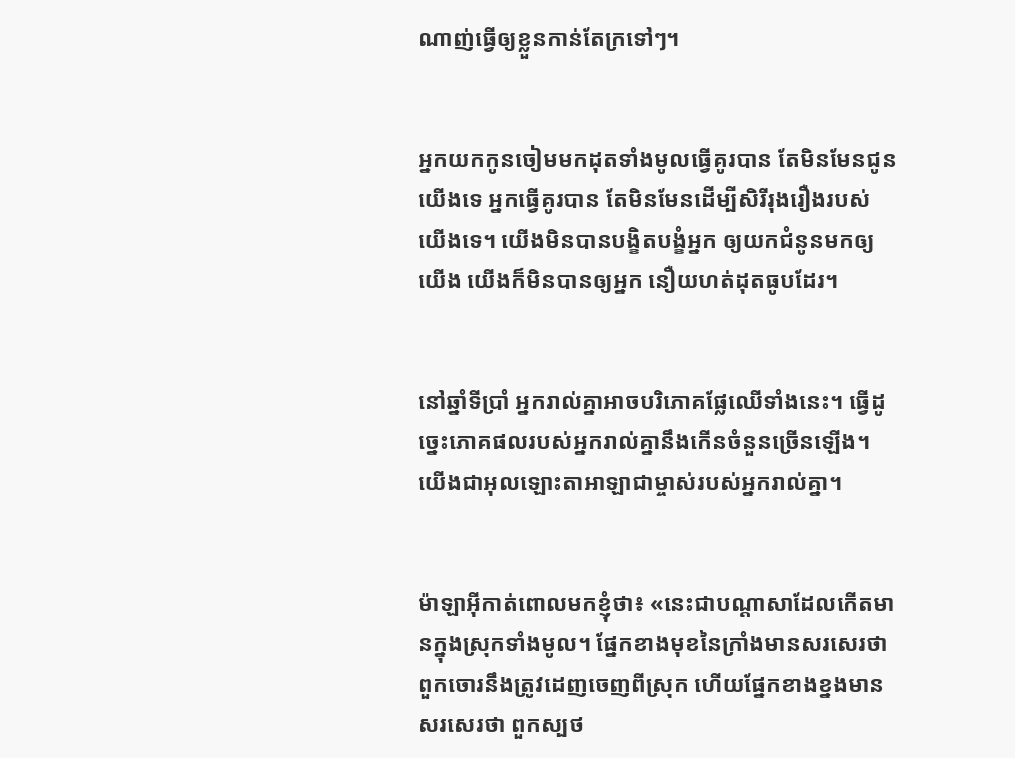ណាញ់ធ្វើឲ្យខ្លួនកាន់តែក្រទៅៗ។


អ្នកយកកូនចៀមមកដុតទាំងមូលធ្វើគូរបាន តែមិនមែនជូនយើងទេ អ្នកធ្វើគូរបាន តែមិនមែនដើម្បីសិរី‌រុង‌រឿងរបស់យើងទេ។ យើងមិនបានបង្ខិត‌បង្ខំអ្នក ឲ្យយកជំនូនមកឲ្យយើង យើងក៏មិនបានឲ្យអ្នក នឿយ‌ហត់ដុតធូបដែរ។


នៅឆ្នាំទីប្រាំ អ្នករាល់គ្នាអាចបរិភោគផ្លែឈើទាំងនេះ។ ធ្វើដូច្នេះភោគផលរបស់អ្នករាល់គ្នានឹងកើនចំនួនច្រើនឡើង។ យើងជាអុលឡោះ‌តាអាឡាជាម្ចាស់របស់អ្នករាល់គ្នា។


ម៉ាឡា‌អ៊ីកាត់ពោលមកខ្ញុំថា៖ «នេះជាបណ្ដាសាដែលកើតមានក្នុងស្រុកទាំងមូល។ ផ្នែកខាងមុខនៃក្រាំងមានសរសេរថា ពួកចោរនឹងត្រូវដេញចេញពីស្រុក ហើយផ្នែកខាងខ្នងមានសរសេរថា ពួកស្បថ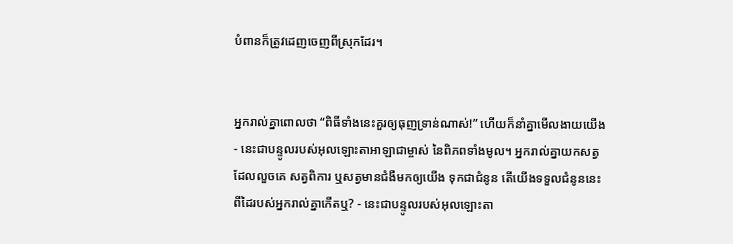បំពានក៏ត្រូវដេញចេញពីស្រុកដែរ។


អ្នករាល់គ្នាពោលថា “ពិធីទាំងនេះគួរឲ្យធុញ‌ទ្រាន់ណាស់!” ហើយក៏នាំគ្នាមើល‌ងាយយើង - នេះជាបន្ទូលរបស់អុលឡោះ‌តាអាឡាជាម្ចាស់ នៃពិភពទាំងមូល។ អ្នករាល់គ្នាយកសត្វដែលលួចគេ សត្វពិការ ឬសត្វមានជំងឺមកឲ្យយើង ទុកជាជំនូន តើយើងទទួលជំនូននេះ ពីដៃរបស់អ្នករាល់គ្នាកើតឬ? - នេះជាបន្ទូលរបស់អុលឡោះ‌តា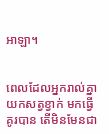អាឡា។


ពេលដែលអ្នករាល់គ្នាយកសត្វខ្វាក់ មកធ្វើគូរបាន តើមិនមែនជា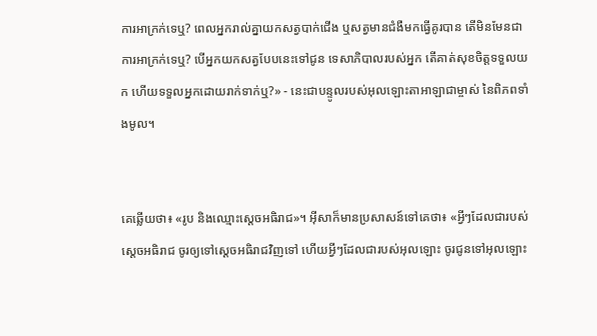ការអាក្រក់ទេឬ? ពេលអ្នករាល់គ្នាយកសត្វបាក់ជើង ឬសត្វមានជំងឺមកធ្វើគូរបាន តើមិនមែនជាការអាក្រក់ទេឬ? បើអ្នកយកសត្វបែបនេះទៅជូន ទេសា‌ភិបាលរបស់អ្នក តើគាត់សុខចិត្តទទួលយក ហើយទទួលអ្នកដោយរាក់‌ទាក់ឬ?» - នេះជាបន្ទូលរបស់អុលឡោះ‌តាអាឡាជាម្ចាស់ នៃពិភពទាំងមូល។


គេឆ្លើយថា៖ «រូប និងឈ្មោះស្តេចអធិរាជ»។ អ៊ីសាក៏មានប្រសាសន៍ទៅគេថា៖ «អ្វីៗដែលជារបស់ស្តេចអធិរាជ ចូរឲ្យទៅស្តេចអធិរាជវិញទៅ ហើយអ្វីៗដែលជារបស់អុលឡោះ ចូរជូនទៅអុលឡោះ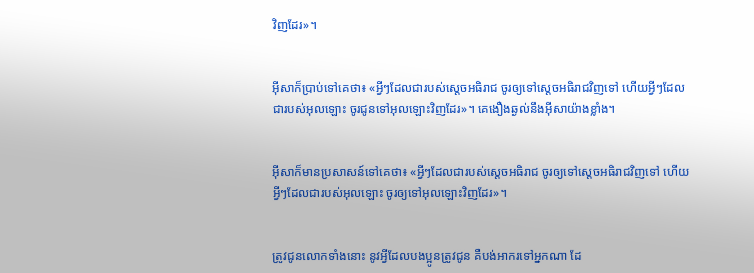វិញដែរ»។


អ៊ីសាក៏ប្រាប់ទៅគេថា៖ «អ្វីៗដែលជារបស់ស្តេចអធិរាជ ចូរឲ្យទៅស្តេចអធិរាជវិញទៅ ហើយអ្វីៗដែលជារបស់អុលឡោះ ចូរជូនទៅអុលឡោះវិញដែរ»។ គេងឿង‌ឆ្ងល់នឹងអ៊ីសាយ៉ាងខ្លាំង។


អ៊ីសាក៏មានប្រសាសន៍ទៅគេថា៖ «អ្វីៗដែលជារបស់ស្តេចអធិរាជ ចូរឲ្យទៅស្តេចអធិរាជវិញទៅ ហើយអ្វីៗដែលជារបស់អុលឡោះ ចូរឲ្យទៅអុលឡោះវិញដែរ»។


ត្រូវជូនលោកទាំងនោះ នូវអ្វីដែលបងប្អូនត្រូវជូន គឺបង់អាករទៅអ្នកណា ដែ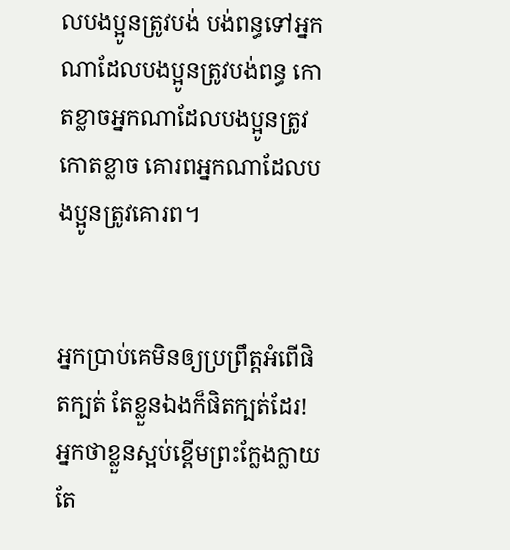លបងប្អូនត្រូវបង់ បង់ពន្ធទៅអ្នកណាដែលបងប្អូនត្រូវបង់ពន្ធ កោតខ្លាចអ្នកណាដែលបងប្អូនត្រូវកោតខ្លាច គោរពអ្នកណាដែលបងប្អូនត្រូវគោរព។


អ្នកប្រាប់គេមិនឲ្យប្រព្រឹត្ដអំពើផិតក្បត់ តែខ្លួនឯងក៏ផិតក្បត់ដែរ! អ្នកថាខ្លួនស្អប់ខ្ពើមព្រះ‌ក្លែង‌ក្លាយ តែ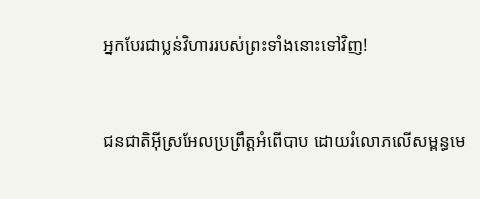អ្នកបែរជាប្លន់វិហាររបស់ព្រះទាំងនោះទៅវិញ!


ជន‌ជាតិអ៊ីស្រ‌អែលប្រព្រឹត្តអំពើបាប ដោយរំលោភលើសម្ពន្ធ‌មេ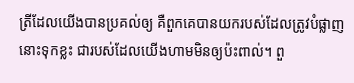ត្រីដែលយើងបានប្រគល់ឲ្យ គឺពួកគេបានយករបស់ដែលត្រូវបំផ្លាញនោះទុកខ្លះ ជារបស់ដែលយើងហាមមិនឲ្យប៉ះពាល់។ ពួ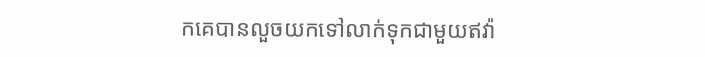កគេបានលួចយកទៅលាក់ទុកជាមួយឥវ៉ា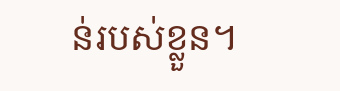ន់របស់ខ្លួន។